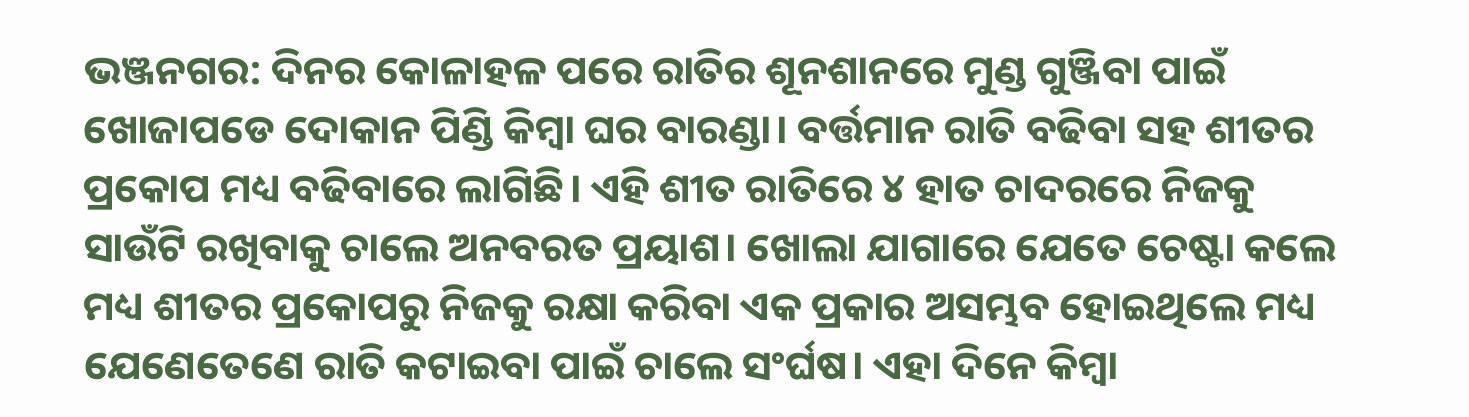ଭଞ୍ଜନଗର: ଦିନର କୋଳାହଳ ପରେ ରାତିର ଶୂନଶାନରେ ମୁଣ୍ଡ ଗୁଞ୍ଜିବା ପାଇଁ ଖୋଜାପଡେ ଦୋକାନ ପିଣ୍ଡି କିମ୍ବା ଘର ବାରଣ୍ଡା। ବର୍ତ୍ତମାନ ରାତି ବଢିବା ସହ ଶୀତର ପ୍ରକୋପ ମଧ୍ୟ ବଢିବାରେ ଲାଗିଛି। ଏହି ଶୀତ ରାତିରେ ୪ ହାତ ଚାଦରରେ ନିଜକୁ ସାଉଁଟି ରଖିବାକୁ ଚାଲେ ଅନବରତ ପ୍ରୟାଶ। ଖୋଲା ଯାଗାରେ ଯେତେ ଚେଷ୍ଟା କଲେ ମଧ୍ୟ ଶୀତର ପ୍ରକୋପରୁ ନିଜକୁ ରକ୍ଷା କରିବା ଏକ ପ୍ରକାର ଅସମ୍ଭବ ହୋଇଥିଲେ ମଧ୍ୟ ଯେଣେତେଣେ ରାତି କଟାଇବା ପାଇଁ ଚାଲେ ସଂର୍ଘଷ। ଏହା ଦିନେ କିମ୍ବା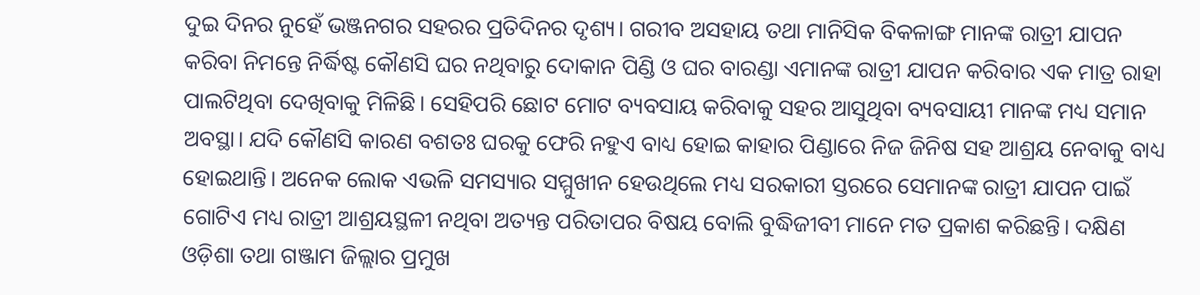ଦୁଇ ଦିନର ନୁହେଁ ଭଞ୍ଜନଗର ସହରର ପ୍ରତିଦିନର ଦୃଶ୍ୟ। ଗରୀବ ଅସହାୟ ତଥା ମାନିସିକ ବିକଳାଙ୍ଗ ମାନଙ୍କ ରାତ୍ରୀ ଯାପନ କରିବା ନିମନ୍ତେ ନିର୍ଦ୍ଧିଷ୍ଟ କୌଣସି ଘର ନଥିବାରୁ ଦୋକାନ ପିଣ୍ଡି ଓ ଘର ବାରଣ୍ଡା ଏମାନଙ୍କ ରାତ୍ରୀ ଯାପନ କରିବାର ଏକ ମାତ୍ର ରାହା ପାଲଟିଥିବା ଦେଖିବାକୁ ମିଳିଛି। ସେହିପରି ଛୋଟ ମୋଟ ବ୍ୟବସାୟ କରିବାକୁ ସହର ଆସୁଥିବା ବ୍ୟବସାୟୀ ମାନଙ୍କ ମଧ୍ୟ ସମାନ ଅବସ୍ଥା। ଯଦି କୌଣସି କାରଣ ବଶତଃ ଘରକୁ ଫେରି ନହୁଏ ବାଧ୍ୟ ହୋଇ କାହାର ପିଣ୍ଡାରେ ନିଜ ଜିନିଷ ସହ ଆଶ୍ରୟ ନେବାକୁ ବାଧ୍ୟ ହୋଇଥାନ୍ତି। ଅନେକ ଲୋକ ଏଭଳି ସମସ୍ୟାର ସମ୍ମୁଖୀନ ହେଉଥିଲେ ମଧ୍ୟ ସରକାରୀ ସ୍ତରରେ ସେମାନଙ୍କ ରାତ୍ରୀ ଯାପନ ପାଇଁ ଗୋଟିଏ ମଧ୍ୟ ରାତ୍ରୀ ଆଶ୍ରୟସ୍ଥଳୀ ନଥିବା ଅତ୍ୟନ୍ତ ପରିତାପର ବିଷୟ ବୋଲି ବୁଦ୍ଧିଜୀବୀ ମାନେ ମତ ପ୍ରକାଶ କରିଛନ୍ତି। ଦକ୍ଷିଣ ଓଡ଼ିଶା ତଥା ଗଞ୍ଜାମ ଜିଲ୍ଲାର ପ୍ରମୁଖ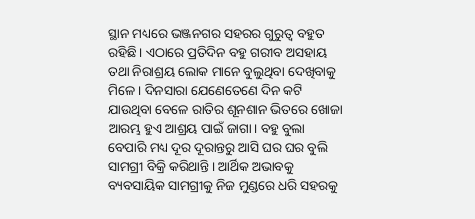ସ୍ଥାନ ମଧ୍ୟରେ ଭଞ୍ଜନଗର ସହରର ଗୁରୁତ୍ବ ବହୁତ ରହିଛି। ଏଠାରେ ପ୍ରତିଦିନ ବହୁ ଗରୀବ ଅସହାୟ ତଥା ନିରାଶ୍ରୟ ଲୋକ ମାନେ ବୁଲୁଥିବା ଦେଖିବାକୁ ମିଳେ। ଦିନସାରା ଯେଣେତେଣେ ଦିନ କଟି ଯାଉଥିବା ବେଳେ ରାତିର ଶୂନଶାନ ଭିତରେ ଖୋଜା ଆରମ୍ଭ ହୁଏ ଆଶ୍ରୟ ପାଇଁ ଜାଗା। ବହୁ ବୁଲା ବେପାରି ମଧ୍ୟ ଦୂର ଦୂରାନ୍ତରୁ ଆସି ଘର ଘର ବୁଲି ସାମଗ୍ରୀ ବିକ୍ରି କରିଥାନ୍ତି। ଆର୍ଥିକ ଅଭାବକୁ ବ୍ୟବସାୟିକ ସାମଗ୍ରୀକୁ ନିଜ ମୁଣ୍ଡରେ ଧରି ସହରକୁ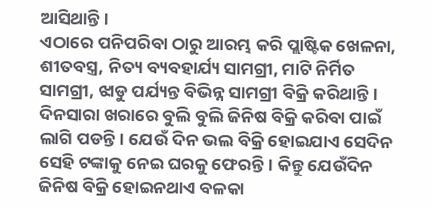ଆସିଥାନ୍ତି।
ଏଠାରେ ପନିପରିବା ଠାରୁ ଆରମ୍ଭ କରି ପ୍ଲାଷ୍ଟିକ ଖେଳନା, ଶୀତବସ୍ତ୍ର, ନିତ୍ୟ ବ୍ୟବହାର୍ଯ୍ୟ ସାମଗ୍ରୀ, ମାଟି ନିର୍ମିତ ସାମଗ୍ରୀ, ଝାଡୁ ପର୍ଯ୍ୟନ୍ତ ବିଭିନ୍ନ ସାମଗ୍ରୀ ବିକ୍ରି କରିଥାନ୍ତି। ଦିନସାରା ଖରାରେ ବୁଲି ବୁଲି ଜିନିଷ ବିକ୍ରି କରିବା ପାଇଁ ଲାଗି ପଡନ୍ତି। ଯେଉଁ ଦିନ ଭଲ ବିକ୍ରି ହୋଇଯାଏ ସେଦିନ ସେହି ଟଙ୍କାକୁ ନେଇ ଘରକୁ ଫେରନ୍ତି। କିନ୍ତୁ ଯେଉଁଦିନ ଜିନିଷ ବିକ୍ରି ହୋଇନଥାଏ ବଳକା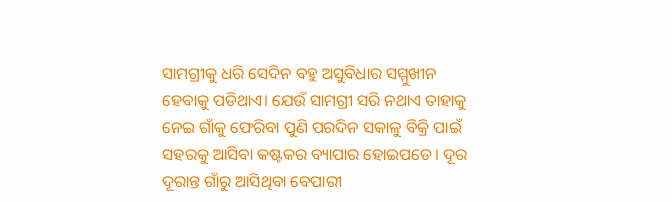ସାମଗ୍ରୀକୁ ଧରି ସେଦିନ ବହୁ ଅସୁବିଧାର ସମ୍ମୁଖୀନ ହେବାକୁ ପଡିଥାଏ। ଯେଉଁ ସାମଗ୍ରୀ ସରି ନଥାଏ ତାହାକୁ ନେଇ ଗାଁକୁ ଫେରିବା ପୁଣି ପରଦିନ ସକାଳୁ ବିକ୍ରି ପାଇଁ ସହରକୁ ଆସିବା କଷ୍ଟକର ବ୍ୟାପାର ହୋଇପଡେ। ଦୂର ଦୂରାନ୍ତ ଗାଁରୁ ଆସିଥିବା ବେପାରୀ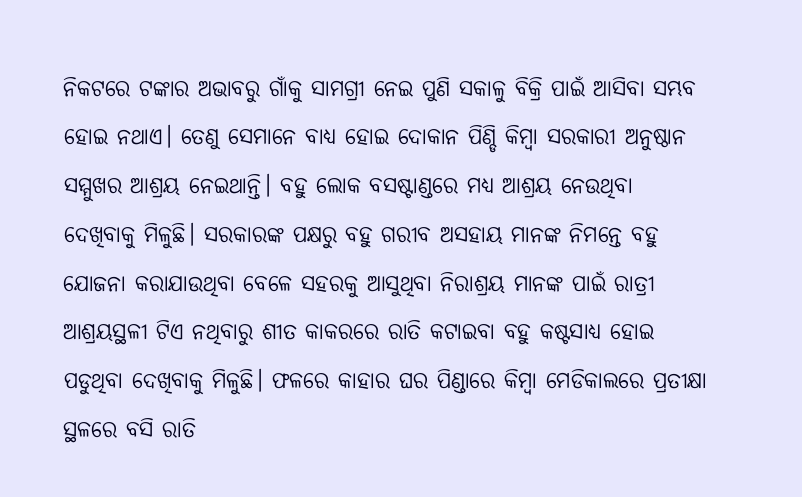ନିକଟରେ ଟଙ୍କାର ଅଭାବରୁ ଗାଁକୁ ସାମଗ୍ରୀ ନେଇ ପୁଣି ସକାଳୁ ବିକ୍ରି ପାଇଁ ଆସିବା ସମ୍ଭବ ହୋଇ ନଥାଏ। ତେଣୁ ସେମାନେ ବାଧ୍ୟ ହୋଇ ଦୋକାନ ପିଣ୍ଡି କିମ୍ବା ସରକାରୀ ଅନୁଷ୍ଠାନ ସମ୍ମୁଖର ଆଶ୍ରୟ ନେଇଥାନ୍ତି। ବହୁ ଲୋକ ବସଷ୍ଟାଣ୍ଡରେ ମଧ୍ୟ ଆଶ୍ରୟ ନେଉଥିବା ଦେଖିବାକୁ ମିଳୁଛି। ସରକାରଙ୍କ ପକ୍ଷରୁ ବହୁ ଗରୀବ ଅସହାୟ ମାନଙ୍କ ନିମନ୍ତେ ବହୁ ଯୋଜନା କରାଯାଉଥିବା ବେଳେ ସହରକୁ ଆସୁଥିବା ନିରାଶ୍ରୟ ମାନଙ୍କ ପାଇଁ ରାତ୍ରୀ ଆଶ୍ରୟସ୍ଥଳୀ ଟିଏ ନଥିବାରୁ ଶୀତ କାକରରେ ରାତି କଟାଇବା ବହୁ କଷ୍ଟସାଧ୍ୟ ହୋଇ ପଡୁଥିବା ଦେଖିବାକୁ ମିଳୁଛି। ଫଳରେ କାହାର ଘର ପିଣ୍ଡାରେ କିମ୍ବା ମେଡିକାଲରେ ପ୍ରତୀକ୍ଷା ସ୍ଥଳରେ ବସି ରାତି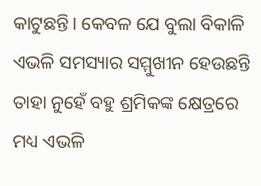କାଟୁଛନ୍ତି। କେବଳ ଯେ ବୁଲା ବିକାଳି ଏଭଳି ସମସ୍ୟାର ସମ୍ମୁଖୀନ ହେଉଛନ୍ତି ତାହା ନୁହେଁ ବହୁ ଶ୍ରମିକଙ୍କ କ୍ଷେତ୍ରରେ ମଧ୍ୟ ଏଭଳି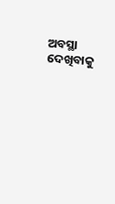ଅବସ୍ଥା ଦେଖିବାକୁ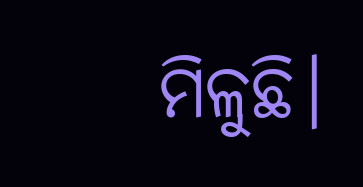ମିଳୁଛି।